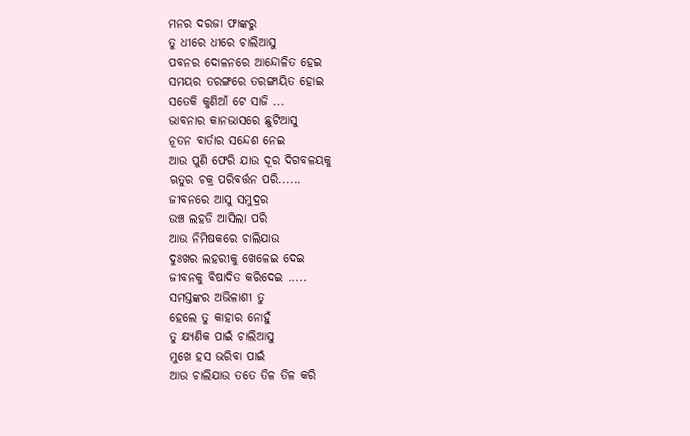ମନର ଦରଜା ଫାଙ୍କରୁ
ତୁ ଧୀରେ ଧୀରେ ଚାଲିଆସୁ
ପବନର ଦୋଳନରେ ଆନ୍ଦୋଳିତ ହେଇ
ସମୟର ତରଙ୍ଗରେ ତରଙ୍ଗାୟିତ ହୋଇ
ସତେକି କୁଣିଆଁ ଟେ ସାଜି ...
ଭାବନାର କାନଭାସରେ ଛୁଟିଆସୁ
ନୂତନ ବାର୍ତାର ସନ୍ଦେଶ ନେଇ
ଆଉ ପୁଣି ଫେରି ଯାଉ ଦୂର ଦିଗବଳୟକୁ
ଋତୁର ଚକ୍ର ପରିବର୍ତ୍ତନ ପରି......
ଜୀବନରେ ଆସୁ ସମୁଦ୍ରର
ଉଞ୍ଚ ଲହଡି ଆସିଲା ପରି
ଆଉ ନିମିଷକରେ ଚାଲିଯାଉ
ଦୁଃଖର ଲହରୀକୁ ଖେଳେଇ ଦେଇ
ଜୀବନକୁ ବିଷାଦିତ କରିଦେଇ .....
ସମସ୍ତଙ୍କର ଅଭିଳାଶୀ ତୁ
ହେଲେ ତୁ କାହାର ନୋହୁଁ
ତୁ କ୍ଷ୍ୟଣିକ ପାଇଁ ଚାଲିଆସୁ
ମୁଖେ ହସ ଭରିବା ପାଇଁ
ଆଉ ଚାଲିଯାଉ ତତେ ତିଳ ତିଳ କରି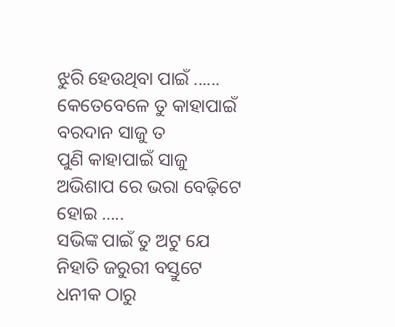ଝୁରି ହେଉଥିବା ପାଇଁ ......
କେତେବେଳେ ତୁ କାହାପାଇଁ
ବରଦାନ ସାଜୁ ତ
ପୁଣି କାହାପାଇଁ ସାଜୁ
ଅଭିଶାପ ରେ ଭରା ବେଢ଼ିଟେ ହୋଇ …..
ସଭିଙ୍କ ପାଇଁ ତୁ ଅଟୁ ଯେ
ନିହାତି ଜରୁରୀ ବସ୍ତୁଟେ
ଧନୀକ ଠାରୁ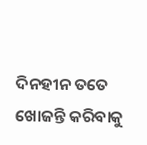ଦିନହୀନ ତତେ
ଖୋଜନ୍ତି କରିବାକୁ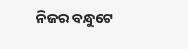ନିଜର ବନ୍ଧୁଟେ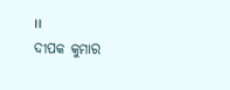।।
ଦୀପକ କୁମାର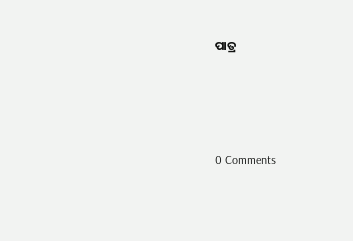ପାତ୍ର




0 Comments